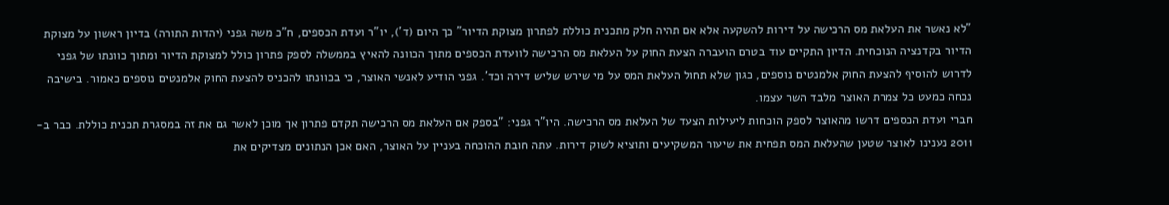"לא נאשר את העלאת מס הרכישה על דירות להשקעה אלא אם תהיה חלק מתכנית כוללת לפתרון מצוקת הדיור" כך היום (ד'), יו"ר ועדת הכספים, ח"כ משה גפני (יהדות התורה) בדיון ראשון על מצוקת הדיור בקדנציה הנוכחית. הדיון התקיים עוד בטרם הועברה הצעת החוק על העלאת מס הרכישה לוועדת הכספים מתוך הכוונה להאיץ בממשלה לספק פתרון כולל למצוקת הדיור ומתוך כוונתו של גפני לדרוש להוסיף להצעת החוק אלמנטים נוספים, כגון שלא תחול העלאת המס על מי שירש שליש דירה וכד'. גפני הודיע לאנשי האוצר, כי בכוונתו להכניס להצעת החוק אלמנטים נוספים כאמור. בישיבה נכחה כמעט כל צמרת האוצר מלבד השר עצמו.
חברי ועדת הכספים דרשו מהאוצר לספק הוכחות ליעילות הצעד של העלאת מס הרכישה. היו"ר גפני: "בספק אם העלאת מס הרכישה תקדם פתרון אך מוכן לאשר גם את זה במסגרת תכנית כוללת. כבר ב- 2011 נענינו לאוצר שטען שהעלאת המס תפחית את שיעור המשקיעים ותוציא לשוק דירות. עתה חובת ההוכחה בעניין על האוצר, האם אכן הנתונים מצדיקים את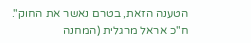הטענה הזאת, בטרם נאשר את החוק". ח"כ אראל מרגלית (המחנה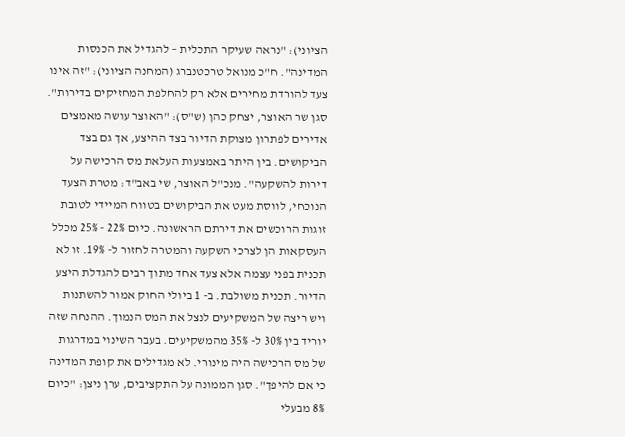הציוני): "נראה שעיקר התכלית – להגדיל את הכנסות המדינה". ח"כ מנואל טרכטנברג (המחנה הציוני): "זה אינו צעד להורדת מחירים אלא רק להחלפת המחזיקים בדירות".
סגן שר האוצר, יצחק כהן (ש"ס): "האוצר עושה מאמצים אדירים לפתרון מצוקת הדיור בצד ההיצע, אך גם בצד הביקושים. בין היתר באמצעות העלאת מס הרכישה על דירות להשקעה". מנכ"ל האוצר, שי באב"ד: מטרת הצעד הנוכחי, לווסת מעט את הביקושים בטווח המיידי לטובת זוגות הרוכשים את דירתם הראשונה. כיום 22% - 25% מכלל העסקאות הן לצרכי השקעה והמטרה לחזור ל- 19%. זו לא תכנית בפני עצמה אלא צעד אחד מתוך רבים להגדלת היצע הדיור. תכנית משולבת. ב- 1 ביולי החוק אמור להשתנות ויש ריצה של המשקיעים לנצל את המס הנמוך. ההנחה שזה יוריד בין 30% ל- 35% מהמשקיעים. בעבר השינוי במדרגות של מס הרכישה היה מינורי. לא מגדילים את קופת המדינה כי אם להיפך". סגן הממונה על התקציבים, ערן ניצן: "כיום 8% מבעלי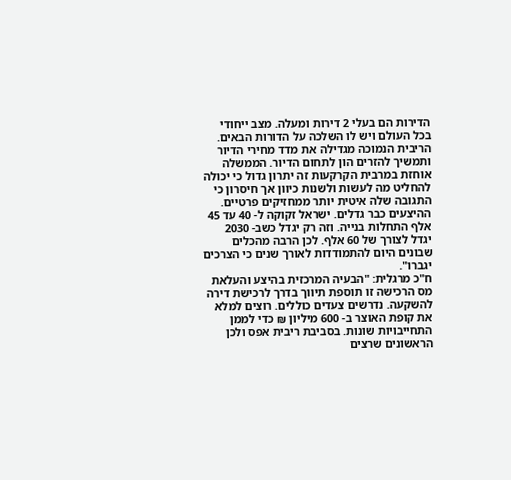הדירות הם בעלי 2 דירות ומעלה. מצב ייחודי בכל העולם ויש לו השלכה על הדורות הבאים. הריבית הנמוכה מגדילה את מדד מחירי הדיור ותמשיך להזרים הון לתחום הדיור. הממשלה אוחזת במרבית הקרקעות זה יתרון גדול כי יכולה להחליט מה לעשות ולשנות כיוון אך חיסרון כי התגובה שלה איטית יותר ממחזיקים פרטיים. ההיצעים כבר גדלים. ישראל זקוקה ל- 40 עד 45 אלף התחלות בנייה. וזה רק יגדל כשב- 2030 יגדל לצורך של 60 אלף. לכן הרבה מהכלים שבונים היום להתמודדות לאורך שנים כי הצרכים יגברו".
ח"כ מרגלית: "הבעיה המרכזית בהיצע והעלאת מס הרכישה זו תוספת תיווך בדרך לרכישת דירה להשקעה. נדרשים צעדים כוללים. רוצים למלא את קופת האוצר ב- 600 מיליון ₪ כדי לממן התחייבויות שונות. בסביבת ריבית אפס ולכן הראשונים שרצים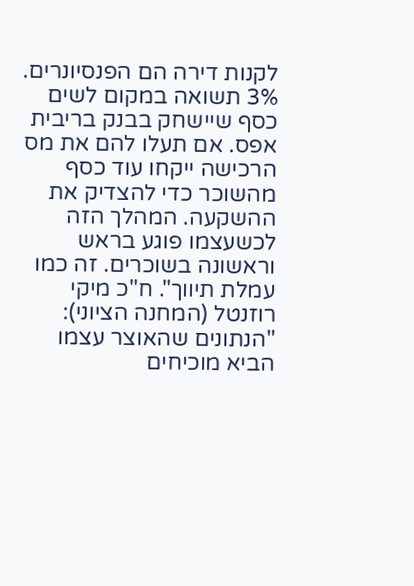לקנות דירה הם הפנסיונרים. 3% תשואה במקום לשים כסף שיישחק בבנק בריבית אפס. אם תעלו להם את מס הרכישה ייקחו עוד כסף מהשוכר כדי להצדיק את ההשקעה. המהלך הזה לכשעצמו פוגע בראש וראשונה בשוכרים. זה כמו עמלת תיווך". ח"כ מיקי רוזנטל (המחנה הציוני): "הנתונים שהאוצר עצמו הביא מוכיחים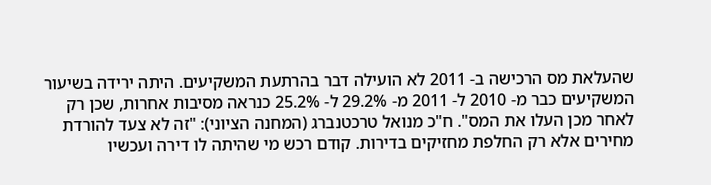שהעלאת מס הרכישה ב- 2011 לא הועילה דבר בהרתעת המשקיעים. היתה ירידה בשיעור המשקיעים כבר מ- 2010 ל- 2011 מ- 29.2% ל- 25.2% כנראה מסיבות אחרות, שכן רק לאחר מכן העלו את המס". ח"כ מנואל טרכטנברג (המחנה הציוני): "זה לא צעד להורדת מחירים אלא רק החלפת מחזיקים בדירות. קודם רכש מי שהיתה לו דירה ועכשיו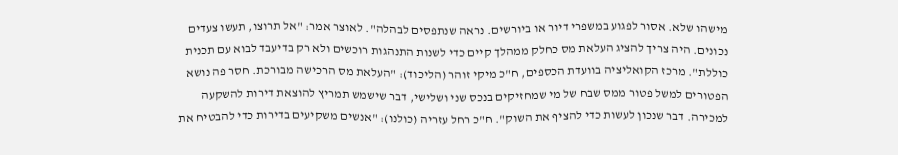מישהו שלא. אסור לפגוע במשפרי דיור או ביורשים. נראה שנתפסים לבהלה". לאוצר אמר: "אל תרוצו, תעשו צעדים נכונים. היה צריך להציג העלאת מס כחלק ממהלך קיים כדי לשנות התנהגות רוכשים ולא רק בדיעבד לבוא עם תכנית כוללת". מרכז הקואליציה בוועדת הכספים, ח"כ מיקי זוהר (הליכוד): "העלאת מס הרכישה מבורכת. חסר פה נושא הפטורים למשל פטור ממס שבח של מי שמחזיקים בנכס שני ושלישי, דבר שישמש תמריץ להוצאת דירות להשקעה למכירה. דבר שנכון לעשות כדי להציף את השוק". ח"כ רחל עזריה (כולנו): "אנשים משקיעים בדירות כדי להבטיח את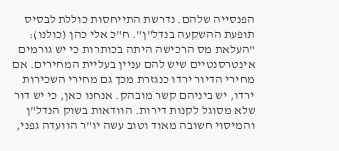הפנסייה שלהם. נדרשת התייחסות כוללת לבסיס תופעת ההשקעה בנדל"ן". ח"כ אלי כהן (כולנו): "העלאת מס הרכישה היתה בכותרות כי יש גורמים אינטרסנטיים שיש להם עניין בעליית המחירים. אם מחירי הדיור ירדו כנגזרת מכך גם מחירי השכירות ירדו, יש ביניהם קשר מובהק. אנחנו כאן, כי יש דור שלא מסוגל לקנות דירות. הוודאות בשוק הנדל"ן והמיסוי חשובה מאוד וטוב עשה יו"ר הוועדה גפני,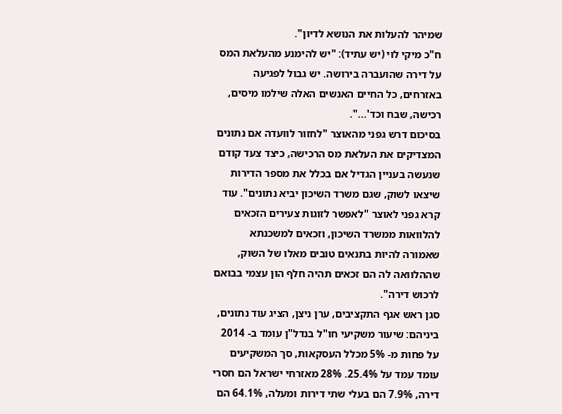שמיהר להעלות את הנושא לדיון".
ח"כ מיקי לוי (יש עתיד): "יש להימנע מהעלאת המס על דירה שהועברה בירושה. יש גבול לפגיעה באזרחים, כל החיים האנשים האלה שילמו מיסים, רכישה, שבח וכד'...".
בסיכום דרש גפני מהאוצר "לחזור לוועדה אם נתונים המצדיקים את העלאת מס הרכישה, כיצד צעד קודם שנעשה בעניין הגדיל אם בכלל את מספר הדירות שיצאו לשוק, שגם משרד השיכון יביא נתונים". עוד קרא גפני לאוצר "לאפשר לזוגות צעירים הזכאים להלוואות ממשרד השיכון, וזכאים למשכנתא שאמורה להיות בתנאים טובים מאלו של השוק, שההלוואה לה הם זכאים תהיה חלף הון עצמי בבואם לרכוש דירה".
סגן ראש אגף התקציבים, ערן ניצן, הציג עוד נתונים, ביניהם: שיעור משקיעי חו"ל בנדל"ן עומד ב- 2014 על פחות מ- 5% מכלל העסקאות, סך המשקיעים עומד עמד על 25.4%. 28% מאזרחי ישראל הם חסרי דירה, 7.9% הם בעלי שתי דירות ומעלה, 64.1% הם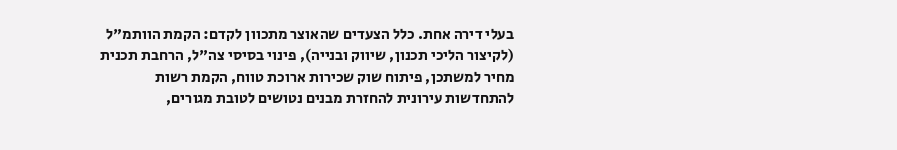בעלי דירה אחת. כלל הצעדים שהאוצר מתכוון לקדם: הקמת הוותמ"ל (לקיצור הליכי תכנון, שיווק ובנייה), פינוי בסיסי צה"ל, הרחבת תכנית מחיר למשתכן, פיתוח שוק שכירות ארוכת טווח, הקמת רשות להתחדשות עירונית להחזרת מבנים נטושים לטובת מגורים,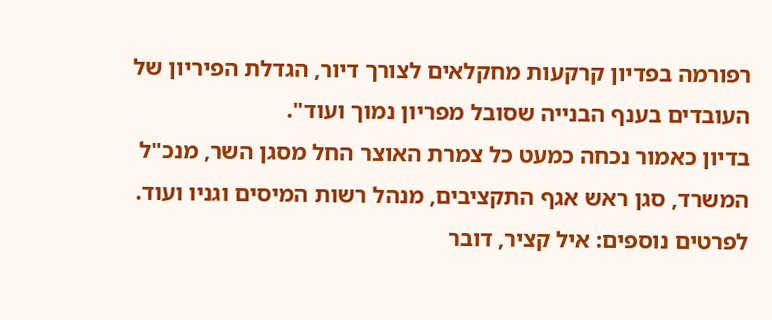רפורמה בפדיון קרקעות מחקלאים לצורך דיור, הגדלת הפיריון של העובדים בענף הבנייה שסובל מפריון נמוך ועוד".
בדיון כאמור נכחה כמעט כל צמרת האוצר החל מסגן השר, מנכ"ל המשרד, סגן ראש אגף התקציבים, מנהל רשות המיסים וגניו ועוד.
לפרטים נוספים: איל קציר, דובר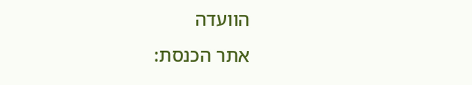הוועדה
אתר הכנסת: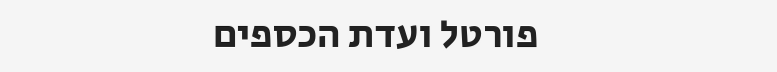פורטל ועדת הכספים